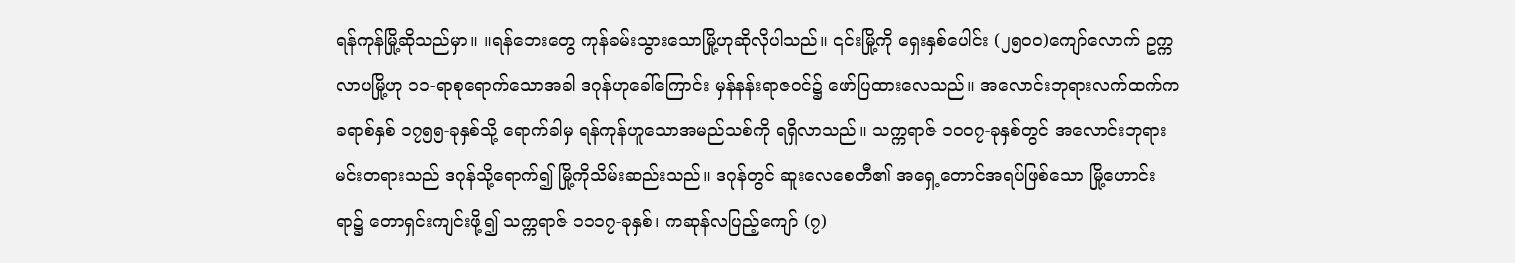ရန်ကုန်မြို့ဆိုသည်မှာ။ ။ရန်ဘေးတွေ ကုန်ခမ်းသွားသောမြို့ဟုဆိုလိုပါသည်။ ၎င်းမြို့ကို ရှေးနှစ်ပေါင်း (၂၅၀၀)ကျော်လောက် ဥက္ကလာပမြို့ဟု ၁၁-ရာစုရောက်သောအခါ ဒဂုန်ဟုခေါ်ကြောင်း မှန်နန်းရာဇဝင်၌ ဖော်ပြထားလေသည်။ အလောင်းဘုရားလက်ထက်ကခရာစ်နှစ် ၁၇၅၅-ခုနှစ်သို့ ရောက်ခါမှ ရန်ကုန်ဟူသောအမည်သစ်ကို ရရှိလာသည်။ သက္ကရာဇ် ၁၀၀၇-ခုနှစ်တွင် အလောင်းဘုရားမင်းတရားသည် ဒဂုန်သို့ရောက်၍ မြို့ကိုသိမ်းဆည်းသည်။ ဒဂုန်တွင် ဆူးလေစေတီ၏ အရှေ့တောင်အရပ်ဖြစ်သော မြို့ဟောင်းရာ၌ တောရှင်းကျင်းဖို့၍ သက္ကရာဇ် ၁၁၁၇-ခုနှစ်၊ ကဆုန်လပြည့်ကျော် (၇)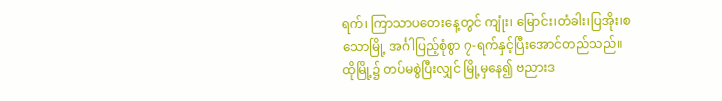ရက်၊ ကြာသာပတေးနေ့တွင် ကျုံး၊ မြောင်း၊တံခါး၊ပြအိုး၊စသောမြို့ အင်္ဂါပြည့်စုံစွာ ၇-ရက်နှင့်ပြီးအောင်တည်သည်။ ထိုမြို့၌ တပ်မစွဲပြီးလျှင် မြို့မှနေ၍ ဗညားဒ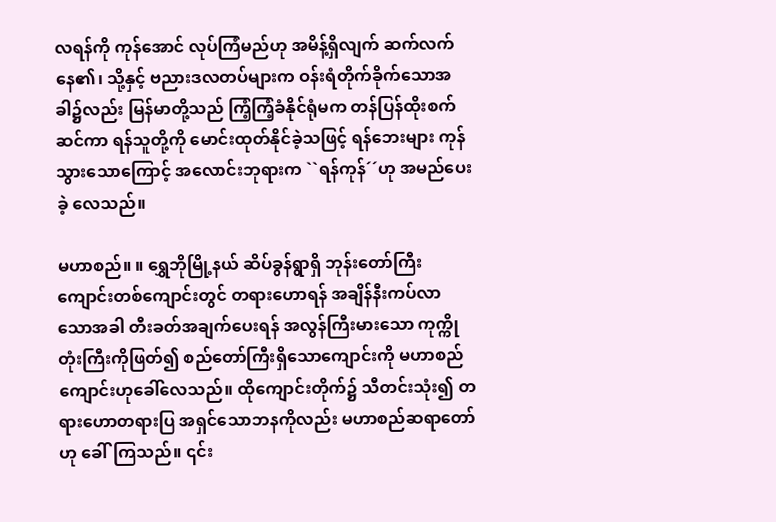လရန်ကို ကုန်အောင် လုပ်ကြံမည်ဟု အမိန့်ရှိလျက် ဆက်လက်နေ၏၊ သို့နှင့် ဗညားဒလတပ်များက ဝန်းရံတိုက်ခိုက်သောအခါ၌လည်း မြန်မာတို့သည် ကြံ့ကြံ့ခံနိုင်ရုံမက တန်ပြန်ထိုးစက်ဆင်ကာ ရန်သူတို့ကို မောင်းထုတ်နိုင်ခဲ့သဖြင့် ရန်ဘေးများ ကုန်သွားသောကြောင့် အလောင်းဘုရားက ``ရန်ကုန်´´ဟု အမည်ပေးခဲ့ လေသည်။

မဟာစည်။ ။ ရွှေဘိုမြို့နယ် ဆိပ်ခွန်ရွာရှိ ဘုန်းတော်ကြီးကျောင်းတစ်ကျောင်းတွင် တရားဟောရန် အချိန်နီးကပ်လာ သောအခါ တီးခတ်အချက်ပေးရန် အလွန်ကြီးမားသော ကုက္ကိုတုံးကြီးကိုဖြတ်၍ စည်တော်ကြီးရှိသောကျောင်းကို မဟာစည်ကျောင်းဟုခေါ်လေသည်။ ထိုကျောင်းတိုက်၌ သီတင်းသုံး၍ တရားဟောတရားပြ အရှင်သောဘနကိုလည်း မဟာစည်ဆရာတော်ဟု ခေါ်ကြသည်။ ၎င်း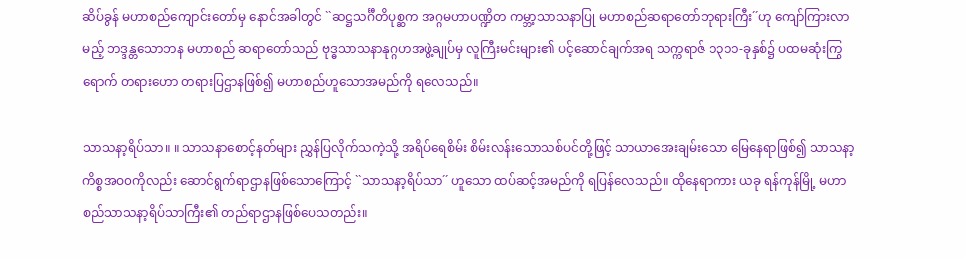ဆိပ်ခွန် မဟာစည်ကျောင်းတော်မှ နောင်အခါတွင် ``ဆဋ္ဌသင်္ဂီတိပုစ္ဆက အဂ္ဂမဟာပဏ္ဍိတ ကမ္ဘာ့သာသနာပြု မဟာစည်ဆရာတော်ဘုရားကြီး´´ဟု ကျော်ကြားလာမည့် ဘဒ္ဒန္တသောဘန မဟာစည် ဆရာတော်သည် ဗုဒ္ဓသာသနာနုဂ္ဂဟအဖွဲ့ချုပ်မှ လူကြီးမင်းများ၏ ပင့်ဆောင်ချက်အရ သက္ကရာဇ် ၁၃၁၁-ခုနှစ်၌ ပထမဆုံးကြွ ရောက် တရားဟော တရားပြဌာနဖြစ်၍ မဟာစည်ဟူသောအမည်ကို ရလေသည်။

သာသနာ့ရိပ်သာ။ ။ သာသနာစောင့်နတ်များ ညွှန်ပြလိုက်သကဲ့သို့ အရိပ်ရေစိမ်း စိမ်းလန်းသောသစ်ပင်တို့ဖြင့် သာယာအေးချမ်းသော မြေနေရာဖြစ်၍ သာသနာ့ကိစ္စအဝ၀ကိုလည်း ဆောင်ရွက်ရာဌာနဖြစ်သောကြောင့် ``သာသနာ့ရိပ်သာ´´ ဟူသော ထပ်ဆင့်အမည်ကို ရပြန်လေသည်။ ထိုနေရာကား ယခု ရန်ကုန်မြို့ မဟာစည်သာသနာ့ရိပ်သာကြီး၏ တည်ရာဌာနဖြစ်ပေသတည်း။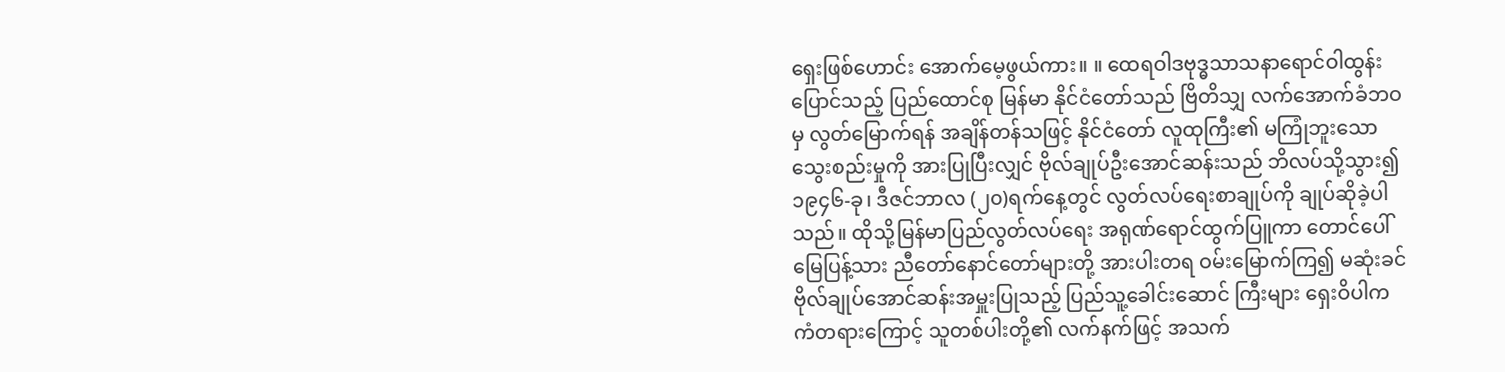ရှေးဖြစ်ဟောင်း အောက်မေ့ဖွယ်ကား။ ။ ထေရဝါဒဗုဒ္ဓသာသနာရောင်ဝါထွန်းပြောင်သည့် ပြည်ထောင်စု မြန်မာ နိုင်ငံတော်သည် ဗြိတိသျှ လက်အောက်ခံဘဝမှ လွတ်မြောက်ရန် အချိန်တန်သဖြင့် နိုင်ငံတော် လူထုကြီး၏ မကြုံဘူးသော သွေးစည်းမှုကို အားပြုပြီးလျှင် ဗိုလ်ချုပ်ဦးအောင်ဆန်းသည် ဘိလပ်သို့သွား၍ ၁၉၄၆-ခု၊ ဒီဇင်ဘာလ (၂၀)ရက်နေ့တွင် လွတ်လပ်ရေးစာချုပ်ကို ချုပ်ဆိုခဲ့ပါသည်။ ထိုသို့မြန်မာပြည်လွတ်လပ်ရေး အရုဏ်ရောင်ထွက်ပြူကာ တောင်ပေါ်မြေပြန့်သား ညီတော်နောင်တော်များတို့ အားပါးတရ ဝမ်းမြောက်ကြ၍ မဆုံးခင် ဗိုလ်ချုပ်အောင်ဆန်းအမှူးပြုသည့် ပြည်သူ့ခေါင်းဆောင် ကြီးများ ရှေးဝိပါက ကံတရားကြောင့် သူတစ်ပါးတို့၏ လက်နက်ဖြင့် အသက်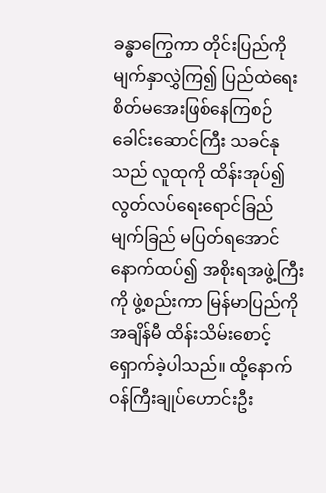ခန္ဓာကြွေကာ တိုင်းပြည်ကိုမျက်နှာလွှဲကြ၍ ပြည်ထဲရေး စိတ်မအေးဖြစ်နေကြစဉ် ခေါင်းဆောင်ကြီး သခင်နုသည် လူထုကို ထိန်းအုပ်၍ လွတ်လပ်ရေးရောင်ခြည် မျက်ခြည် မပြတ်ရအောင် နောက်ထပ်၍ အစိုးရအဖွဲ့ကြီးကို ဖွဲ့စည်းကာ မြန်မာပြည်ကို အချိန်မီ ထိန်းသိမ်းစောင့်ရှောက်ခဲ့ပါသည်။ ထို့နောက် ဝန်ကြီးချုပ်ဟောင်းဦး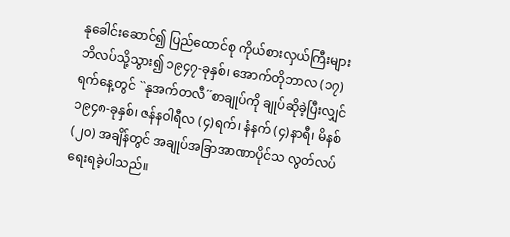နုခေါင်းဆောင်၍ ပြည်ထောင်စု ကိုယ်စားလှယ်ကြီးများ ဘိလပ်သို့သွား၍ ၁၉၄၇-ခုနှစ်၊ အောက်တိုဘာလ (၁၇)ရက်နေ့တွင် ``နုအက်တလီ´´စာချုပ်ကို ချုပ်ဆိုခဲ့ပြီးလျှင် ၁၉၄၈-ခုနှစ်၊ ဇန်နဝါရီလ (၄)ရက်၊ နံနက် (၄)နာရီ၊ မိနစ် (၂၀) အချိန်တွင် အချုပ်အခြာအာဏာပိုင်သ လွတ်လပ်ရေးရခဲ့ပါသည်။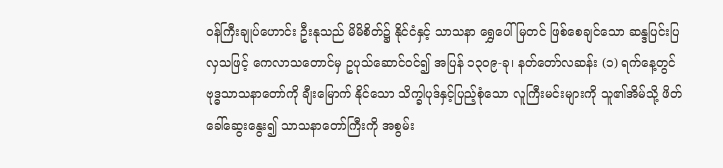ဝန်ကြီးချုပ်ဟောင်း ဦးနုသည် မိမိစိတ်၌ နိုင်ငံနှင့် သာသနာ ရွှေပေါ်မြတင် ဖြစ်စေချင်သော ဆန္ဒပြင်းပြလှသဖြင့် ကေလာသတောင်မှ ဥပုသ်ဆောင်ဝင်၍ အပြန် ၁၃၀၉-ခု၊ နတ်တော်လဆန်း (၁) ရက်နေ့တွင် ဗုဒ္ဓသာသနာတော်ကို ချီးမြောက် နိုင်သော သိက္ခါပုဒ်နှင့်ပြည့်စုံသော လူကြီးမင်းများကို သူ၏အိမ်သို့ ဖိတ်ခေါ်ဆွေးနွေး၍ သာသနာတော်ကြီးကို အစွမ်း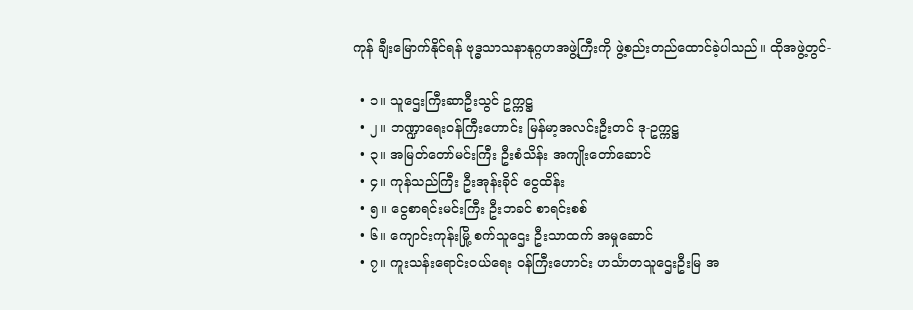ကုန် ချီးမြောက်နိုင်ရန် ဗုဒ္ဓသာသနာနုဂ္ဂဟအဖွဲ့ကြီးကို ဖွဲ့စည်းတည်ထောင်ခဲ့ပါသည်။ ထိုအဖွဲ့တွင်-

  • ၁။ သူဌေးကြီးဆာဦးသွင် ဥက္ကဋ္ဌ
  • ၂။ ဘဏ္ဍာရေးဝန်ကြီးဟောင်း မြန်မာ့အလင်းဦးတင် ဒု-ဥက္ကဋ္ဌ
  • ၃။ အမြတ်တော်မင်းကြီး ဦးစံသိန်း အကျိုးတော်ဆောင်
  • ၄။ ကုန်သည်ကြီး ဦးအုန်းခိုင် ငွေထိန်း
  • ၅။ ငွေစာရင်းမင်းကြီး ဦးဘခင် စာရင်းစစ်
  • ၆။ ကျောင်းကုန်းမြို့ စက်သူဌေး ဦးသာထက် အမှုဆောင်
  • ၇။ ကူးသန်းရောင်းဝယ်ရေး ဝန်ကြီးဟောင်း ဟင်္သာတသူဌေးဦးမြ အ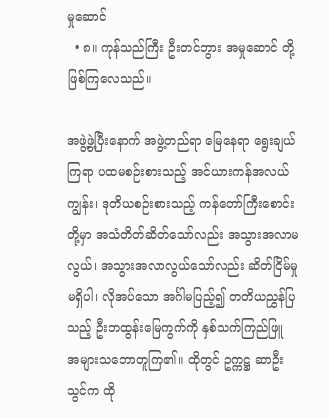မှုဆောင်
  • ၈။ ကုန်သည်ကြီး ဦးတင်ဘွား အမှုဆောင် တို့ ဖြစ်ကြလေသည်။

အဖွဲ့ဖွဲ့ပြီးနောက် အဖွဲ့တည်ရာ မြေနေရာ ရွေးချယ်ကြရာ ပထမစဉ်းစားသည့် အင်ယားကန်အလယ်ကျွန်း၊ ဒုတိယစဉ်းစားသည့် ကန်တော်ကြီးစောင်းတို့မှာ အသံတိတ်ဆိတ်သော်လည်း အသွားအလာမလွယ်၊ အသွားအလာလွယ်သော်လည်း ဆိတ်ငြိမ်မှုမရှိပါ၊ လိုအပ်သော အင်္ဂါမပြည့်၍ တတိယညွှန်ပြသည့် ဦးဘထွန်းမြေကွက်ကို နှစ်သက်ကြည်ဖြူ အများသဘောတူကြ၏။ ထိုတွင် ဥက္ကဋ္ဌ ဆာဦးသွင်က ထို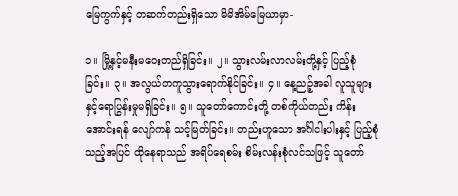မြေကွက်နှင့် တဆက်တည်းရှိသော မိမိအိမ်မြေယာမှာ-

၁။ မြို့နှင့်မနီးမဝေးတည်ရှိခြင်း။ ၂။ သွားလမ်းလာလမ်းတို့နှင့် ပြည့်စုံခြင်း။ ၃။ အလွယ်တကူသွားရောက်နိုင်ခြင်း။ ၄။ နေ့ညဉ့်အခါ လူသူများနှင့်ရောပြွန်းမှုမရှိခြင်း။ ၅။ သူတော်ကောင်းတို့ တစ်ကိုယ်တည်း ကိန်းအောင်းရန် လျော်ကန် သင့်မြတ်ခြင်း။ တည်းဟူသော အင်္ဂါငါးပါးနှင့် ပြည့်စုံသည့်အပြင် ထိုနေရာသည် အရိပ်ရေစမ်း စိမ်းလန်းစုံလင်သဖြင့် သူတော်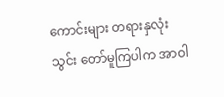ကောင်းများ တရားနှလုံးသွင်း တော်မူကြပါက အာဝါ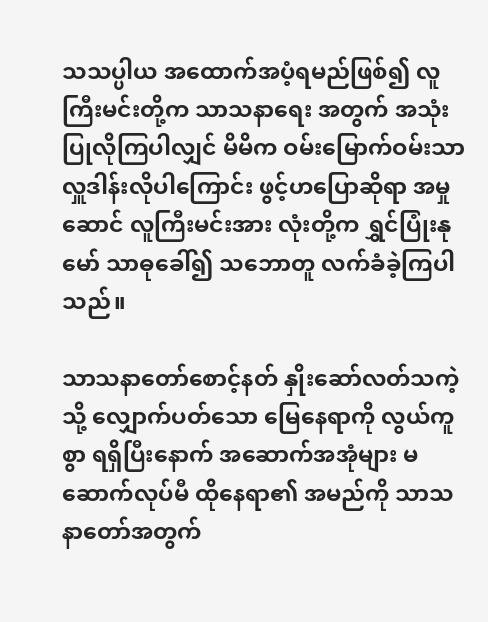သသပ္ပါယ အထောက်အပံ့ရမည်ဖြစ်၍ လူကြီးမင်းတို့က သာသနာရေး အတွက် အသုံးပြုလိုကြပါလျှင် မိမိက ဝမ်းမြောက်ဝမ်းသာ လှူဒါန်းလိုပါကြောင်း ဖွင့်ဟပြောဆိုရာ အမှုဆောင် လူကြီးမင်းအား လုံးတို့က ရွှင်ပြုံးနုမော် သာဓုခေါ်၍ သဘောတူ လက်ခံခဲ့ကြပါသည်။

သာသနာတော်စောင့်နတ် နှိုးဆော်လတ်သကဲ့သို့ လျှောက်ပတ်သော မြေနေရာကို လွယ်ကူစွာ ရရှိပြီးနောက် အဆောက်အအုံများ မဆောက်လုပ်မီ ထိုနေရာ၏ အမည်ကို သာသနာတော်အတွက်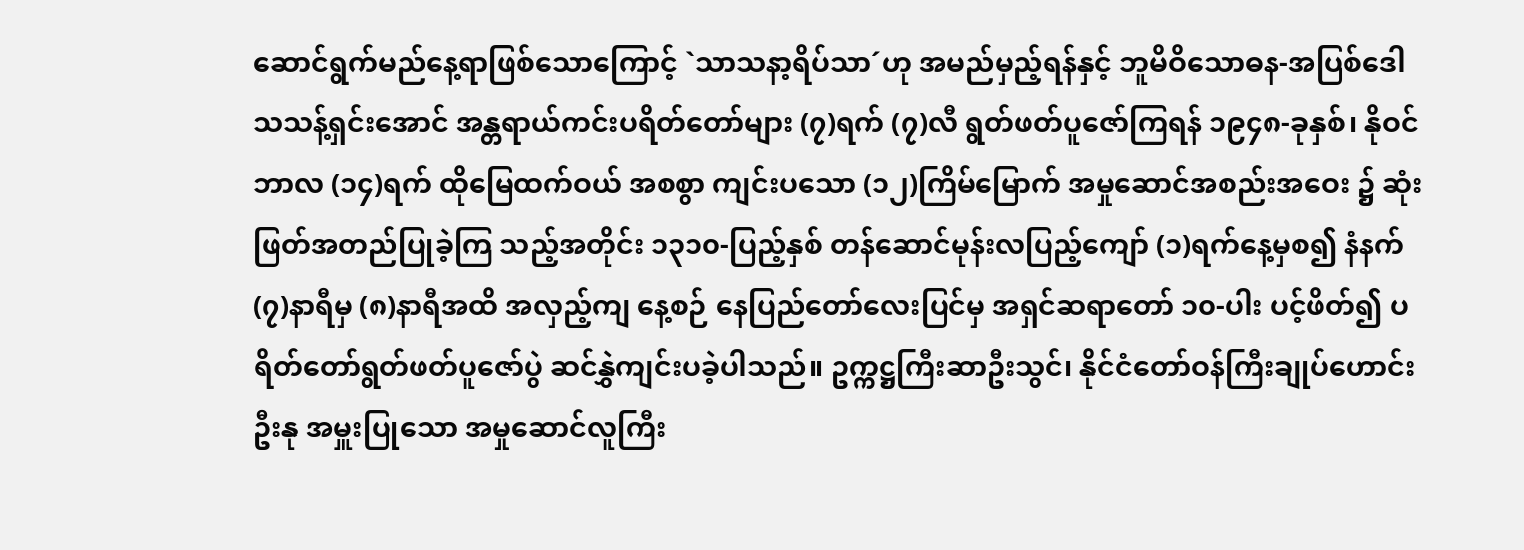ဆောင်ရွက်မည်နေ့ရာဖြစ်သောကြောင့် `သာသနာ့ရိပ်သာ´ဟု အမည်မှည့်ရန်နှင့် ဘူမိဝိသောဓန-အပြစ်ဒေါသသန့်ရှင်းအောင် အန္တရာယ်ကင်းပရိတ်တော်များ (၇)ရက် (၇)လီ ရွတ်ဖတ်ပူဇော်ကြရန် ၁၉၄၈-ခုနှစ်၊ နိုဝင်ဘာလ (၁၄)ရက် ထိုမြေထက်ဝယ် အစစွာ ကျင်းပသော (၁၂)ကြိမ်မြောက် အမှုဆောင်အစည်းအဝေး ၌ ဆုံးဖြတ်အတည်ပြုခဲ့ကြ သည့်အတိုင်း ၁၃၁၀-ပြည့်နှစ် တန်ဆောင်မုန်းလပြည့်ကျော် (၁)ရက်နေ့မှစ၍ နံနက် (၇)နာရီမှ (၈)နာရီအထိ အလှည့်ကျ နေ့စဉ် နေပြည်တော်လေးပြင်မှ အရှင်ဆရာတော် ၁၀-ပါး ပင့်ဖိတ်၍ ပရိတ်တော်ရွတ်ဖတ်ပူဇော်ပွဲ ဆင်နွှဲကျင်းပခဲ့ပါသည်။ ဥက္ကဋ္ဌကြီးဆာဦးသွင်၊ နိုင်ငံတော်ဝန်ကြီးချုပ်ဟောင်းဦးနု အမှူးပြုသော အမှုဆောင်လူကြီး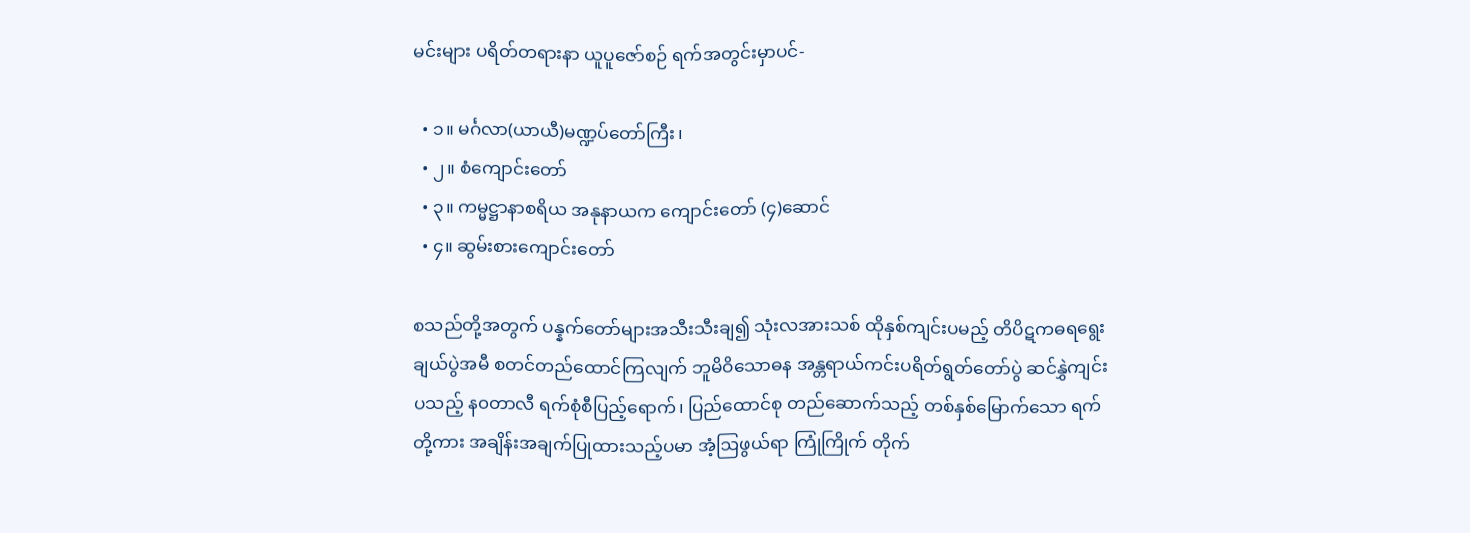မင်းများ ပရိတ်တရားနာ ယူပူဇော်စဉ် ရက်အတွင်းမှာပင်-

  • ၁။ မင်္ဂလာ(ယာယီ)မဏ္ဍပ်တော်ကြီး၊
  • ၂။ စံကျောင်းတော်
  • ၃။ ကမ္မဋ္ဌာနာစရိယ အနုနာယက ကျောင်းတော် (၄)ဆောင်
  • ၄။ ဆွမ်းစားကျောင်းတော်

စသည်တို့အတွက် ပန္နက်တော်များအသီးသီးချ၍ သုံးလအားသစ် ထိုနှစ်ကျင်းပမည့် တိပိဋကဓရရွေးချယ်ပွဲအမီ စတင်တည်ထောင်ကြလျက် ဘူမိဝိသောဓန အန္တရာယ်ကင်းပရိတ်ရွတ်တော်ပွဲ ဆင်နွှဲကျင်းပသည့် န၀တာလီ ရက်စုံစီပြည့်ရောက်၊ ပြည်ထောင်စု တည်ဆောက်သည့် တစ်နှစ်မြောက်သော ရက်တို့ကား အချိန်းအချက်ပြုထားသည့်ပမာ အံ့ဩဖွယ်ရာ ကြုံကြိုက် တိုက်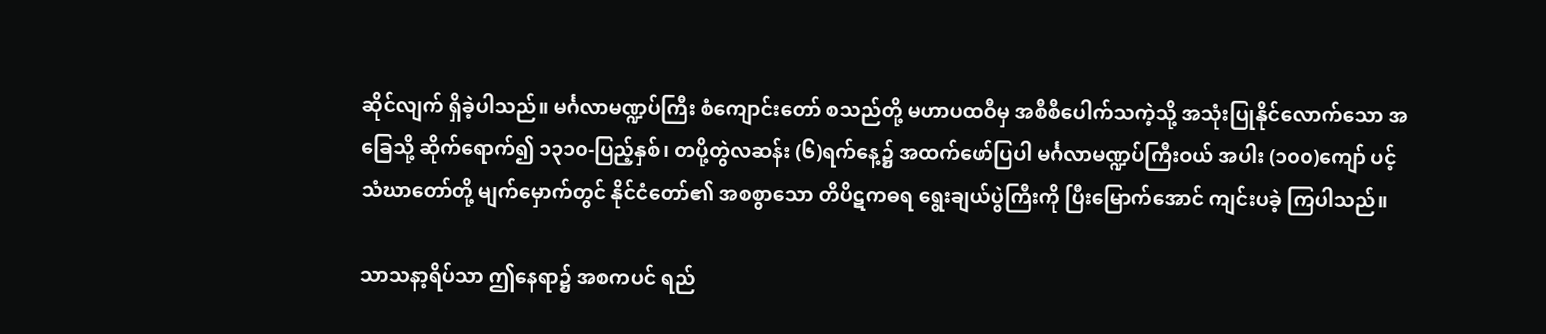ဆိုင်လျက် ရှိခဲ့ပါသည်။ မင်္ဂလာမဏ္ဍပ်ကြီး စံကျောင်းတော် စသည်တို့ မဟာပထဝီမှ အစီစီပေါက်သကဲ့သို့ အသုံးပြုနိုင်လောက်သော အခြေသို့ ဆိုက်ရောက်၍ ၁၃၁၀-ပြည့်နှစ်၊ တပို့တွဲလဆန်း (၆)ရက်နေ့၌ အထက်ဖော်ပြပါ မင်္ဂလာမဏ္ဍပ်ကြီးဝယ် အပါး (၁၀၀)ကျော် ပင့်သံဃာတော်တို့ မျက်မှောက်တွင် နိုင်ငံတော်၏ အစစွာသော တိပိဋကဓရ ရွေးချယ်ပွဲကြီးကို ပြီးမြောက်အောင် ကျင်းပခဲ့ ကြပါသည်။

သာသနာ့ရိပ်သာ ဤနေရာ၌ အစကပင် ရည်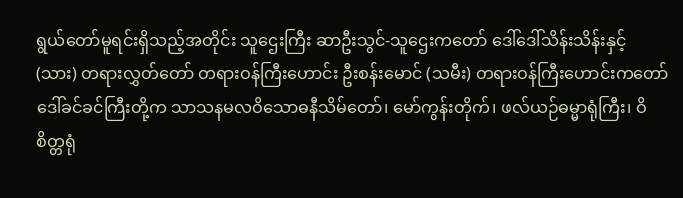ရွယ်တော်မူရင်းရှိသည့်အတိုင်း သူဌေးကြီး ဆာဦးသွင်-သူဌေးကတော် ဒေါ်ဒေါ်သိန်းသိန်းနှင့် (သား) တရားလွှတ်တော် တရားဝန်ကြီးဟောင်း ဦးစန်းမောင် (သမီး) တရားဝန်ကြီးဟောင်းကတော် ဒေါ်ခင်ခင်ကြီးတို့က သာသနမလဝိသောဓနီသိမ်တော်၊ မော်ကွန်းတိုက်၊ ဖလ်ယဉ်ဓမ္မာရုံကြီး၊ ဝိစိတ္တရုံ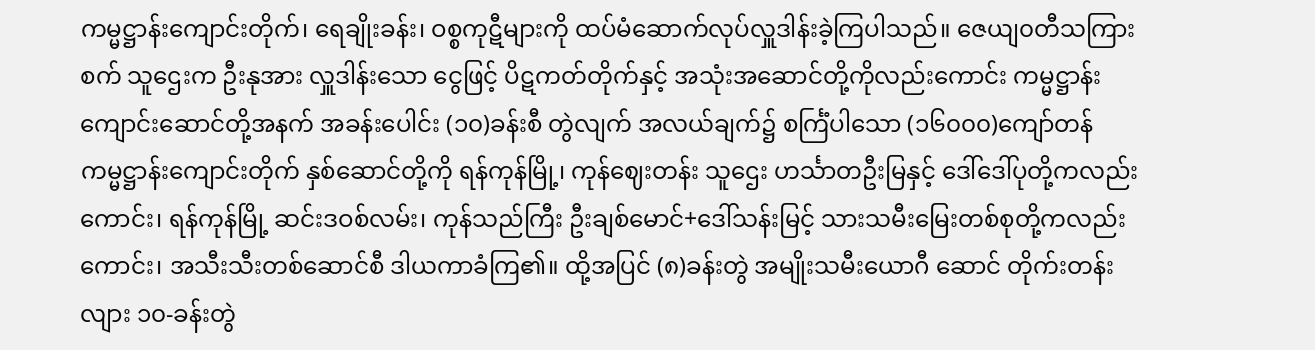ကမ္မဋ္ဌာန်းကျောင်းတိုက်၊ ရေချိုးခန်း၊ ဝစ္စကုဋီများကို ထပ်မံဆောက်လုပ်လှူဒါန်းခဲ့ကြပါသည်။ ဇေယျ၀တီသကြားစက် သူဌေးက ဦးနုအား လှူဒါန်းသော ငွေဖြင့် ပိဋကတ်တိုက်နှင့် အသုံးအဆောင်တို့ကိုလည်းကောင်း ကမ္မဋ္ဌာန်းကျောင်းဆောင်တို့အနက် အခန်းပေါင်း (၁၀)ခန်းစီ တွဲလျက် အလယ်ချက်၌ စင်္ကြံပါသော (၁၆၀၀၀)ကျော်တန် ကမ္မဋ္ဌာန်းကျောင်းတိုက် နှစ်ဆောင်တို့ကို ရန်ကုန်မြို့၊ ကုန်ဈေးတန်း သူဌေး ဟင်္သာတဦးမြနှင့် ဒေါ်ဒေါ်ပုတို့ကလည်းကောင်း၊ ရန်ကုန်မြို့ ဆင်းဒဝစ်လမ်း၊ ကုန်သည်ကြီး ဦးချစ်မောင်+ဒေါ်သန်းမြင့် သားသမီးမြေးတစ်စုတို့ကလည်းကောင်း၊ အသီးသီးတစ်ဆောင်စီ ဒါယကာခံကြ၏။ ထို့အပြင် (၈)ခန်းတွဲ အမျိုးသမီးယောဂီ ဆောင် တိုက်းတန်းလျား ၁၀-ခန်းတွဲ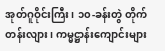အုတ်ဂူဝိုင်းကြီး၊ ၁၀-ခန်းတွဲ တိုက်တန်းလျား၊ ကမ္မဋ္ဌာန်းကျောင်းများ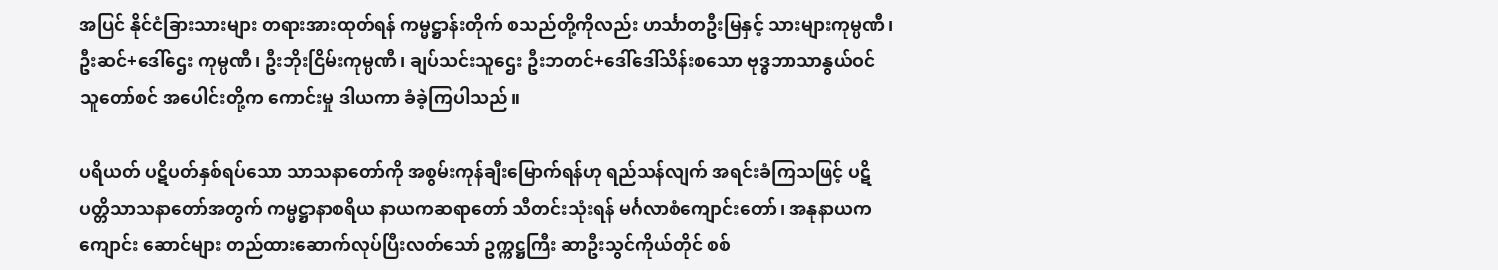အပြင် နိုင်ငံခြားသားများ တရားအားထုတ်ရန် ကမ္မဋ္ဌာန်းတိုက် စသည်တို့ကိုလည်း ဟင်္သာတဦးမြနှင့် သားများကုမ္ပဏီ၊ ဦးဆင်+ဒေါ်ဌေး ကုမ္ပဏီ၊ ဦးဘိုးငြိမ်းကုမ္ပဏီ၊ ချပ်သင်းသူဌေး ဦးဘတင်+ဒေါ်ဒေါ်သိန်းစသော ဗုဒ္ဓဘာသာနွယ်ဝင် သူတော်စင် အပေါင်းတို့က ကောင်းမှု ဒါယကာ ခံခဲ့ကြပါသည်။

ပရိယတ် ပဋိပတ်နှစ်ရပ်သော သာသနာတော်ကို အစွမ်းကုန်ချီးမြောက်ရန်ဟု ရည်သန်လျက် အရင်းခံကြသဖြင့် ပဋိပတ္တိသာသနာတော်အတွက် ကမ္မဋ္ဌာနာစရိယ နာယကဆရာတော် သီတင်းသုံးရန် မင်္ဂလာစံကျောင်းတော်၊ အနုနာယကကျောင်း ဆောင်များ တည်ထားဆောက်လုပ်ပြီးလတ်သော် ဥက္ကဋ္ဌကြီး ဆာဦးသွင်ကိုယ်တိုင် စစ်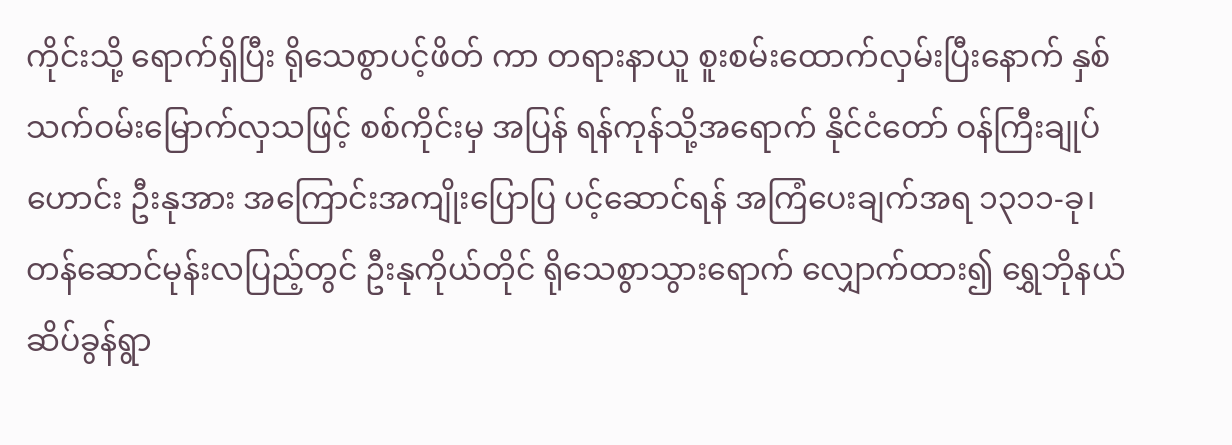ကိုင်းသို့ ရောက်ရှိပြီး ရိုသေစွာပင့်ဖိတ် ကာ တရားနာယူ စူးစမ်းထောက်လှမ်းပြီးနောက် နှစ်သက်ဝမ်းမြောက်လှသဖြင့် စစ်ကိုင်းမှ အပြန် ရန်ကုန်သို့အရောက် နိုင်ငံတော် ဝန်ကြီးချုပ်ဟောင်း ဦးနုအား အကြောင်းအကျိုးပြောပြ ပင့်ဆောင်ရန် အကြံပေးချက်အရ ၁၃၁၁-ခု၊ တန်ဆောင်မုန်းလပြည့်တွင် ဦးနုကိုယ်တိုင် ရိုသေစွာသွားရောက် လျှောက်ထား၍ ရွှေဘိုနယ် ဆိပ်ခွန်ရွာ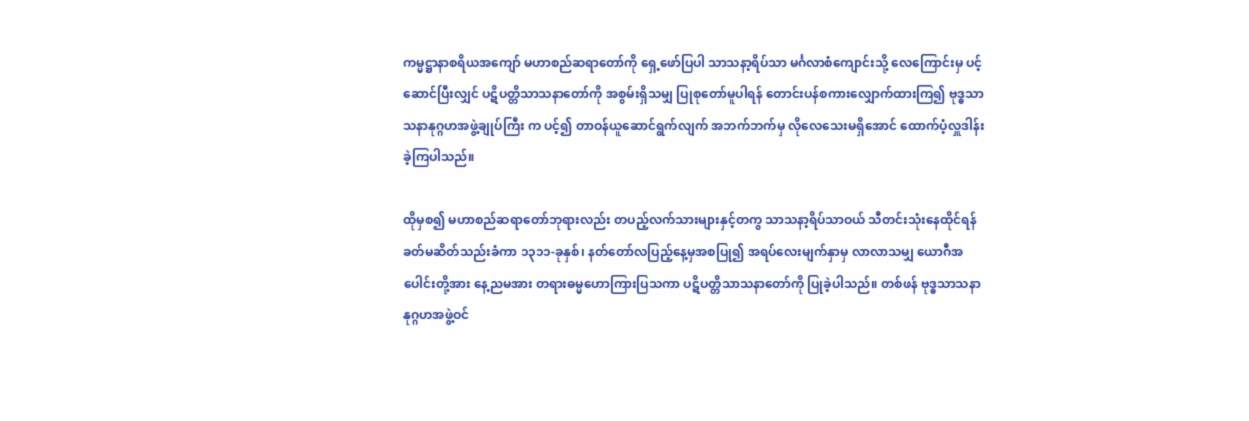ကမ္မဋ္ဌာနာစရိယအကျော် မဟာစည်ဆရာတော်ကို ရှေ့ဖော်ပြပါ သာသနာ့ရိပ်သာ မင်္ဂလာစံကျောင်းသို့ လေကြောင်းမှ ပင့်ဆောင်ပြီးလျှင် ပဋိပတ္တိသာသနာတော်ကို အစွမ်းရှိသမျှ ပြုစုတော်မူပါရန် တောင်းပန်စကားလျှောက်ထားကြ၍ ဗုဒ္ဓသာသနာနုဂ္ဂဟအဖွဲ့ချုပ်ကြီး က ပင့်၍ တာဝန်ယူဆောင်ရွက်လျက် အဘက်ဘက်မှ လိုလေသေးမရှိအောင် ထောက်ပံ့လှူဒါန်းခဲ့ကြပါသည်။

ထိုမှစ၍ မဟာစည်ဆရာတော်ဘုရားလည်း တပည့်လက်သားများနှင့်တကွ သာသနာ့ရိပ်သာဝယ် သီတင်းသုံးနေထိုင်ရန် ခတ်မဆိတ်သည်းခံကာ ၁၃၁၁-ခုနှစ်၊ နတ်တော်လပြည့်နေ့မှအစပြု၍ အရပ်လေးမျက်နှာမှ လာလာသမျှ ယောဂီအပေါင်းတို့အား နေ့ညမအား တရားဓမ္မဟောကြားပြသကာ ပဋိပတ္တိသာသနာတော်ကို ပြုခဲ့ပါသည်။ တစ်ဖန် ဗုဒ္ဓသာသနာနုဂ္ဂဟအဖွဲ့ဝင်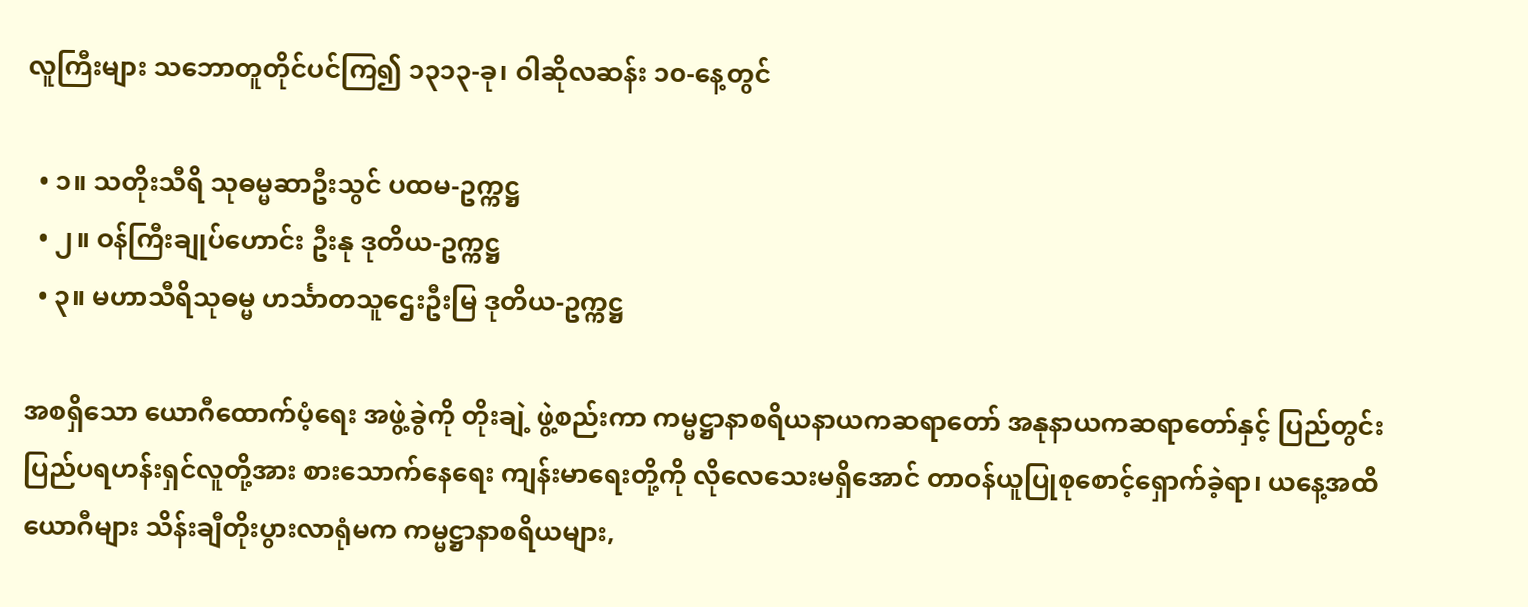လူကြီးများ သဘောတူတိုင်ပင်ကြ၍ ၁၃၁၃-ခု၊ ဝါဆိုလဆန်း ၁၀-နေ့တွင်

  • ၁။ သတိုးသီရိ သုဓမ္မဆာဦးသွင် ပထမ-ဥက္ကဋ္ဌ
  • ၂။ ဝန်ကြီးချုပ်ဟောင်း ဦးနု ဒုတိယ-ဥက္ကဋ္ဌ
  • ၃။ မဟာသီရိသုဓမ္မ ဟင်္သာတသူဌေးဦးမြ ဒုတိယ-ဥက္ကဋ္ဌ

အစရှိသော ယောဂီထောက်ပံ့ရေး အဖွဲ့ခွဲကို တိုးချဲ့ ဖွဲ့စည်းကာ ကမ္မဋ္ဌာနာစရိယနာယကဆရာတော် အနုနာယကဆရာတော်နှင့် ပြည်တွင်းပြည်ပရဟန်းရှင်လူတို့အား စားသောက်နေရေး ကျန်းမာရေးတို့ကို လိုလေသေးမရှိအောင် တာဝန်ယူပြုစုစောင့်ရှောက်ခဲ့ရာ၊ ယနေ့အထိ ယောဂီများ သိန်းချီတိုးပွားလာရုံမက ကမ္မဋ္ဌာနာစရိယများ,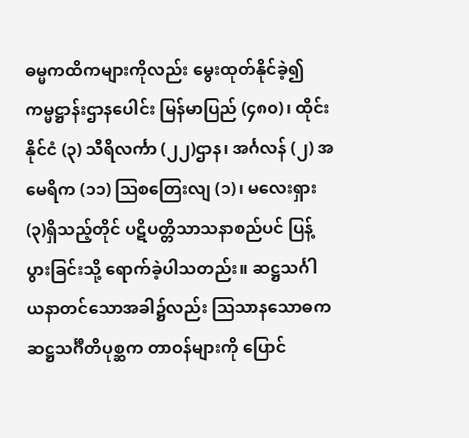ဓမ္မကထိကများကိုလည်း မွေးထုတ်နိုင်ခဲ့၍ ကမ္မဋ္ဌာန်းဌာနပေါင်း မြန်မာပြည် (၄၈၀)၊ ထိုင်းနိုင်ငံ (၃) သီရိလင်္ကာ (၂၂)ဌာန၊ အင်္ဂလန် (၂) အမေရိက (၁၁) ဩစတြေးလျ (၁)၊ မလေးရှား (၃)ရှိသည့်တိုင် ပဋိပတ္တိသာသနာစည်ပင် ပြန့်ပွားခြင်းသို့ ရောက်ခဲ့ပါသတည်း။ ဆဋ္ဌသင်္ဂါယနာတင်သောအခါ၌လည်း ဩသာနသောဓက ဆဋ္ဌသင်္ဂီတိပုစ္ဆက တာဝန်များကို ပြောင်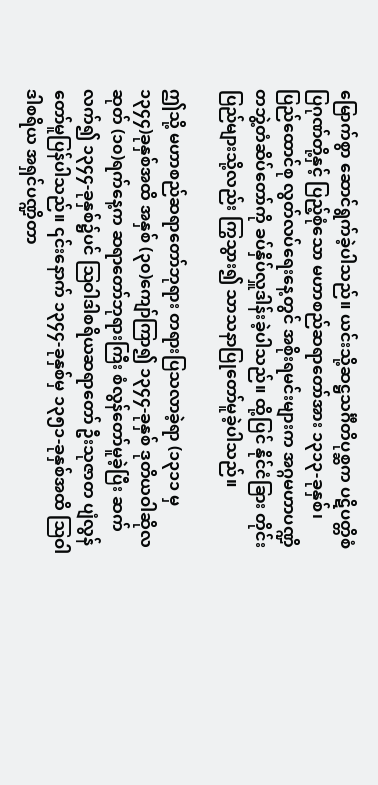မြောက်စွာ ဆောင်ရွက်ခဲ့ပါသည်။ ယင်းသို့ဆဋ္ဌသင်္ဂီတိပုစ္ဆက ပဋိပတ္တိစံပြဂုဏ်တို့နှင့် ပြည့်စုံသော မဟာစည်ဆရာတော်အား ၁၃၁၃-ခုနှစ်၊ ပြည်ထောင်စု လွတ်လပ်ရေးနေ့တွင် အစိုးရမင်းများက အဂ္ဂမဟာပဏ္ဍိတဘွဲ့တံဆိပ်တော်ကို ခပ်နှိပ်လှူဒါန်းခဲ့ပါသည်။ ထို့ပြင် နိုင်ငံခြား တိုင်းပြည်များသို့လည်း ကြွသွား၍ သာသနာပြုတော်မူခဲ့ပါသည်။

ဤသို့ မဟာစည်ဆရာတော်ဘုရား တရားပြသလာခဲ့ရာ (၁၃၁၁ မှ ၁၃၄၄)ခုနှစ်အထိ အနှစ် (၃၀)ကျော်ကြာ၍ ၁၃၄၄-ခုနှစ် ဒုတိယဝါဆိုလဆုတ် (၁၀)ရက်နေ့က ဆရာတော်ဘုရားကြီး စံလွန်တော်မူခဲ့ပြီး ဆက်လက်၍ ၁၃၄၄-ခုနှစ်၌ပင် ဩဝါဒါစရိယဆရာတော် ဦးသုဇာတ ပျံလွန်တော်မူပြန်ပါသည်။ ၎င်းနောက် ၁၃၄၄-ခုနှစ်မှ ၁၃၅၁-ခုနှစ်အထိ ဩဝါဒါစရိယ အရှင်ပဏ္ဍိတာ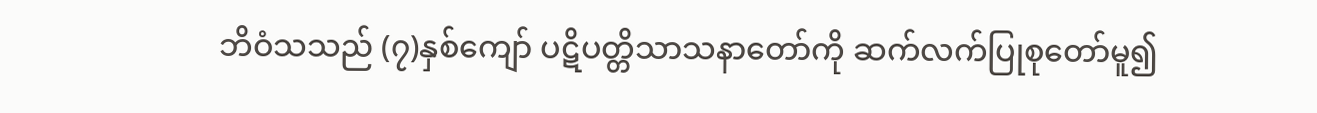ဘိဝံသသည် (၇)နှစ်ကျော် ပဋိပတ္တိသာသနာတော်ကို ဆက်လက်ပြုစုတော်မူ၍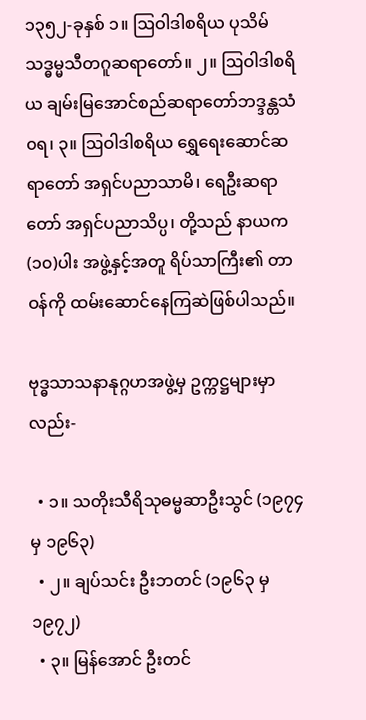၁၃၅၂-ခုနှစ် ၁။ ဩဝါဒါစရိယ ပုသိမ် သဒ္ဓမ္မသီတဂူဆရာတော်။ ၂။ ဩဝါဒါစရိယ ချမ်းမြအောင်စည်ဆရာတော်ဘဒ္ဒန္တသံ၀ရ၊ ၃။ ဩဝါဒါစရိယ ရွှေရေးဆောင်ဆရာတော် အရှင်ပညာသာမိ၊ ရေဦးဆရာတော် အရှင်ပညာသိပ္ပ၊ တို့သည် နာယက(၁၀)ပါး အဖွဲ့နှင့်အတူ ရိပ်သာကြီး၏ တာဝန်ကို ထမ်းဆောင်နေကြဆဲဖြစ်ပါသည်။

ဗုဒ္ဓသာသနာနုဂ္ဂဟအဖွဲ့မှ ဥက္ကဋ္ဌများမှာလည်း-

  • ၁။ သတိုးသီရိသုဓမ္မဆာဦးသွင် (၁၉၇၄ မှ ၁၉၆၃)
  • ၂။ ချပ်သင်း ဦးဘတင် (၁၉၆၃ မှ ၁၉၇၂)
  • ၃။ မြန်အောင် ဦးတင်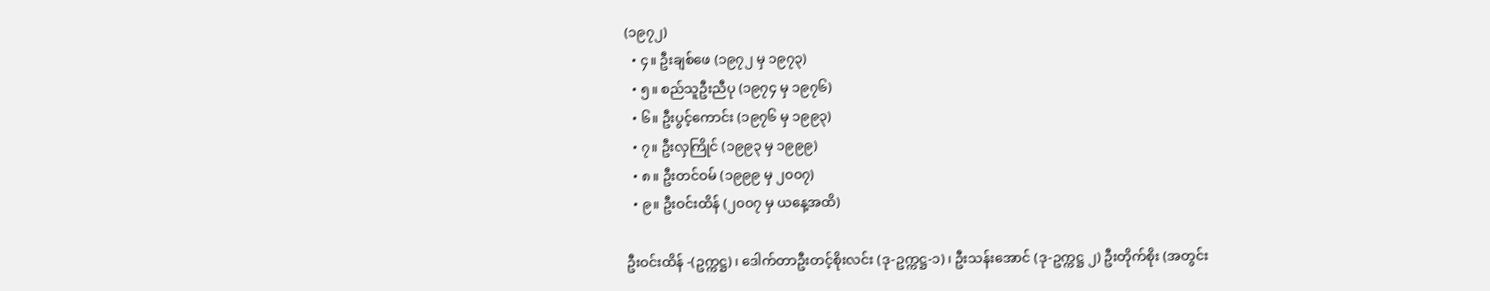(၁၉၇၂)
  • ၄။ ဦးချစ်ဖေ (၁၉၇၂ မှ ၁၉၇၃)
  • ၅။ စည်သူဦးညီပု (၁၉၇၄ မှ ၁၉၇၆)
  • ၆။ ဦးပွင့်ကောင်း (၁၉၇၆ မှ ၁၉၉၃)
  • ၇။ ဦးလှကြိုင် (၁၉၉၃ မှ ၁၉၉၉)
  • ၈။ ဦးတင်ဝမ် (၁၉၉၉ မှ ၂၀၀၇)
  • ၉။ ဦးဝင်းထိန် (၂၀၀၇ မှ ယနေ့အထိ)

ဦးဝင်းထိန် -(ဥက္ကဋ္ဌ)၊ ဒေါက်တာဦးတင့်စိုးလင်း (ဒု-ဥက္ကဋ္ဌ-၁)၊ ဦးသန်းအောင် (ဒု-ဥက္ကဋ္ဌ ၂) ဦးတိုက်စိုး (အတွင်း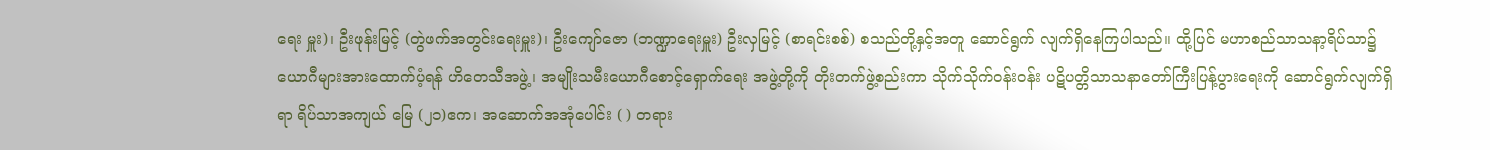ရေး မှူး)၊ ဦးဖုန်းမြင့် (တွဲဖက်အတွင်းရေးမှူး)၊ ဦးကျော်ဇော (ဘဏ္ဍာရေးမှူး) ဦးလှမြင့် (စာရင်းစစ်) စသည်တို့နှင့်အတူ ဆောင်ရွက် လျက်ရှိနေကြပါသည်။ ထို့ပြင် မဟာစည်သာသနာ့ရိပ်သာ၌ ယောဂီများအားထောက်ပံ့ရန် ဟိတေသီအဖွဲ့၊ အမျိုးသမီးယောဂီစောင့်ရှောက်ရေး အဖွဲ့တို့ကို တိုးတက်ဖွဲ့စည်းကာ သိုက်သိုက်ဝန်းဝန်း ပဋိပတ္တိသာသနာတော်ကြီးပြန့်ပွားရေးကို ဆောင်ရွက်လျက်ရှိရာ ရိပ်သာအကျယ် မြေ (၂၁)ဧက၊ အဆောက်အအုံပေါင်း ( ) တရား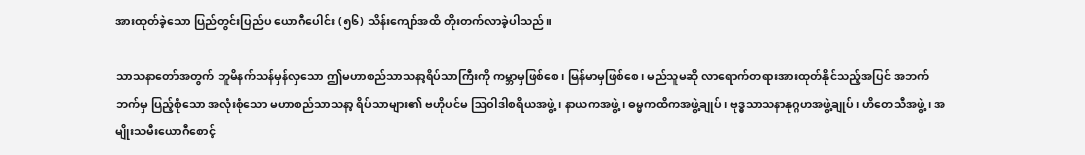အားထုတ်ခဲ့သော ပြည်တွင်းပြည်ပ ယောဂီပေါင်း (၅၆) သိန်းကျော်အထိ တိုးတက်လာခဲ့ပါသည်။

သာသနာတော်အတွက် ဘူမိနက်သန်မှန်လှသော ဤမဟာစည်သာသနာ့ရိပ်သာကြီးကို ကမ္ဘာမှဖြစ်စေ၊ မြန်မာမှဖြစ်စေ၊ မည်သူမဆို လာရောက်တရားအားထုတ်နိုင်သည့်အပြင် အဘက်ဘက်မှ ပြည့်စုံသော အလုံးစုံသော မဟာစည်သာသနာ့ ရိပ်သာများ၏ ဗဟိုပင်မ ဩဝါဒါစရိယအဖွဲ့၊ နာယကအဖွဲ့၊ ဓမ္မကထိကအဖွဲ့ချုပ်၊ ဗုဒ္ဓသာသနာနုဂ္ဂဟအဖွဲ့ချုပ်၊ ဟိတေသီအဖွဲ့၊ အမျိုးသမီးယောဂီစောင့်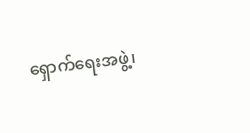ရှောက်ရေးအဖွဲ့၊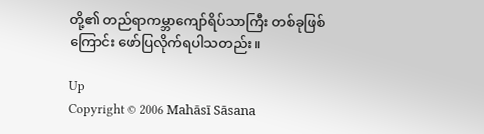တို့၏ တည်ရာကမ္ဘာကျော်ရိပ်သာကြီး တစ်ခုဖြစ်ကြောင်း ဖော်ပြလိုက်ရပါသတည်း။

Up
Copyright © 2006 Mahāsī Sāsana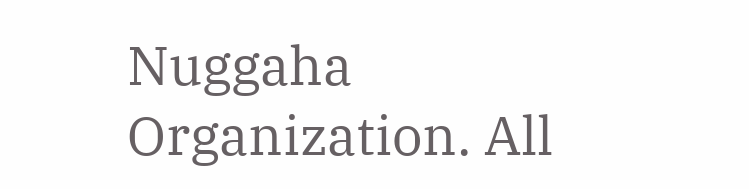Nuggaha Organization. All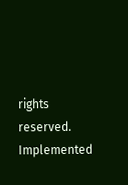rights reserved.
Implemented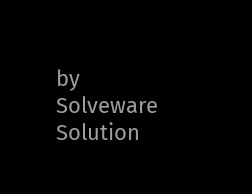by Solveware Solution